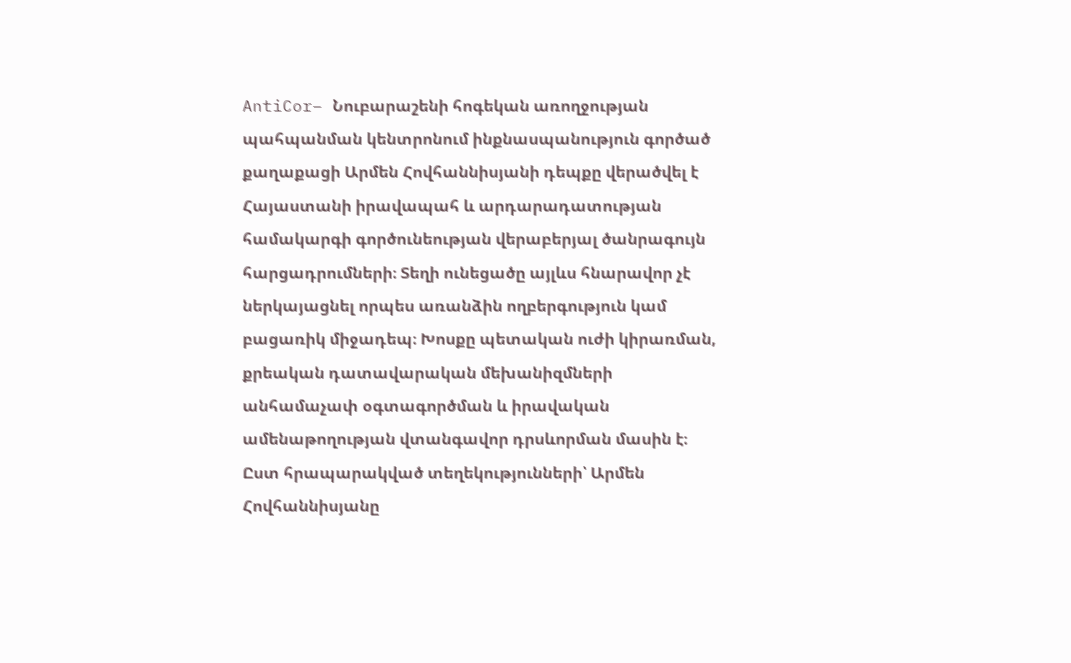AntiCor– Նուբարաշենի հոգեկան առողջության պահպանման կենտրոնում ինքնասպանություն գործած քաղաքացի Արմեն Հովհաննիսյանի դեպքը վերածվել է Հայաստանի իրավապահ և արդարադատության համակարգի գործունեության վերաբերյալ ծանրագույն հարցադրումների։ Տեղի ունեցածը այլևս հնարավոր չէ ներկայացնել որպես առանձին ողբերգություն կամ բացառիկ միջադեպ։ Խոսքը պետական ուժի կիրառման, քրեական դատավարական մեխանիզմների անհամաչափ օգտագործման և իրավական ամենաթողության վտանգավոր դրսևորման մասին է։
Ըստ հրապարակված տեղեկությունների՝ Արմեն Հովհաննիսյանը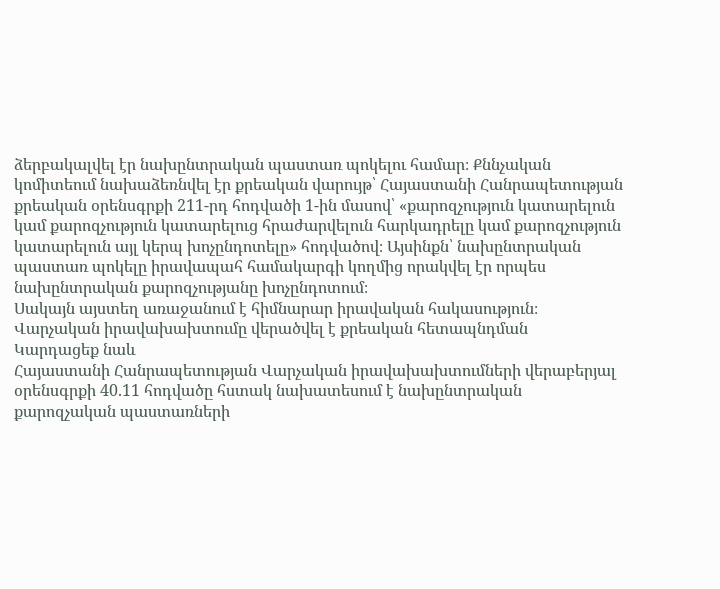ձերբակալվել էր նախընտրական պաստառ պոկելու համար։ Քննչական կոմիտեում նախաձեռնվել էր քրեական վարույթ՝ Հայաստանի Հանրապետության քրեական օրենսգրքի 211-րդ հոդվածի 1-ին մասով՝ «քարոզչություն կատարելուն կամ քարոզչություն կատարելուց հրաժարվելուն հարկադրելը կամ քարոզչություն կատարելուն այլ կերպ խոչընդոտելը» հոդվածով։ Այսինքն՝ նախընտրական պաստառ պոկելը իրավապահ համակարգի կողմից որակվել էր որպես նախընտրական քարոզչությանը խոչընդոտում։
Սակայն այստեղ առաջանում է հիմնարար իրավական հակասություն։
Վարչական իրավախախտումը վերածվել է քրեական հետապնդման
Կարդացեք նաև
Հայաստանի Հանրապետության Վարչական իրավախախտումների վերաբերյալ օրենսգրքի 40.11 հոդվածը հստակ նախատեսում է նախընտրական քարոզչական պաստառների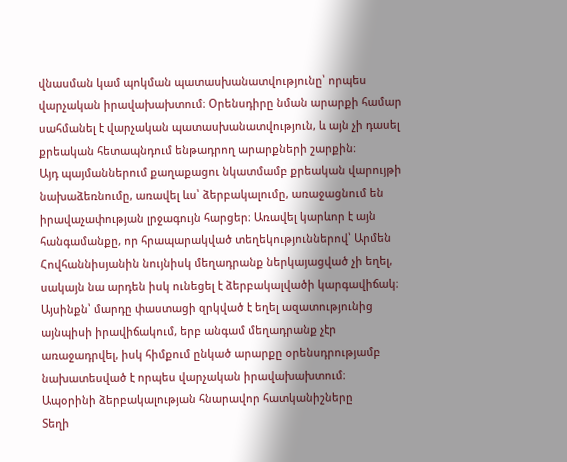վնասման կամ պոկման պատասխանատվությունը՝ որպես վարչական իրավախախտում։ Օրենսդիրը նման արարքի համար սահմանել է վարչական պատասխանատվություն, և այն չի դասել քրեական հետապնդում ենթադրող արարքների շարքին։
Այդ պայմաններում քաղաքացու նկատմամբ քրեական վարույթի նախաձեռնումը, առավել ևս՝ ձերբակալումը, առաջացնում են իրավաչափության լրջագույն հարցեր։ Առավել կարևոր է այն հանգամանքը, որ հրապարակված տեղեկություններով՝ Արմեն Հովհաննիսյանին նույնիսկ մեղադրանք ներկայացված չի եղել, սակայն նա արդեն իսկ ունեցել է ձերբակալվածի կարգավիճակ։
Այսինքն՝ մարդը փաստացի զրկված է եղել ազատությունից այնպիսի իրավիճակում, երբ անգամ մեղադրանք չէր առաջադրվել, իսկ հիմքում ընկած արարքը օրենսդրությամբ նախատեսված է որպես վարչական իրավախախտում։
Ապօրինի ձերբակալության հնարավոր հատկանիշները
Տեղի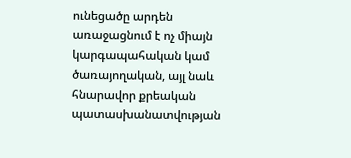ունեցածը արդեն առաջացնում է ոչ միայն կարգապահական կամ ծառայողական, այլ նաև հնարավոր քրեական պատասխանատվության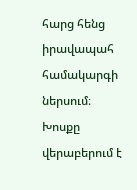հարց հենց իրավապահ համակարգի ներսում։
Խոսքը վերաբերում է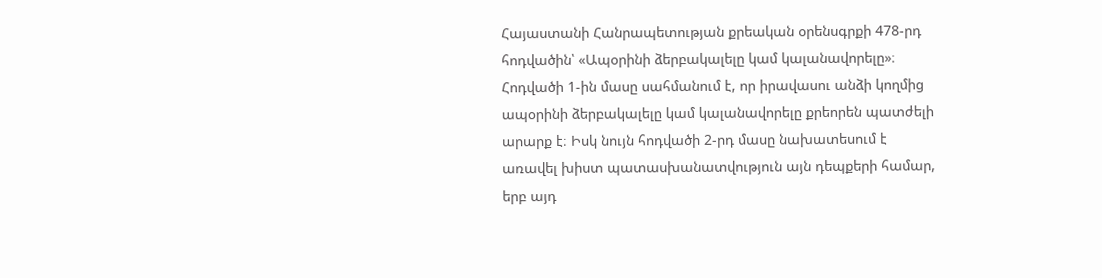Հայաստանի Հանրապետության քրեական օրենսգրքի 478-րդ հոդվածին՝ «Ապօրինի ձերբակալելը կամ կալանավորելը»։
Հոդվածի 1-ին մասը սահմանում է, որ իրավասու անձի կողմից ապօրինի ձերբակալելը կամ կալանավորելը քրեորեն պատժելի արարք է։ Իսկ նույն հոդվածի 2-րդ մասը նախատեսում է առավել խիստ պատասխանատվություն այն դեպքերի համար, երբ այդ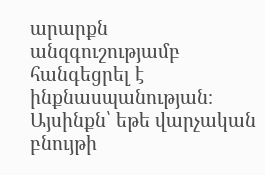արարքն անզգուշությամբ հանգեցրել է ինքնասպանության։
Այսինքն՝ եթե վարչական բնույթի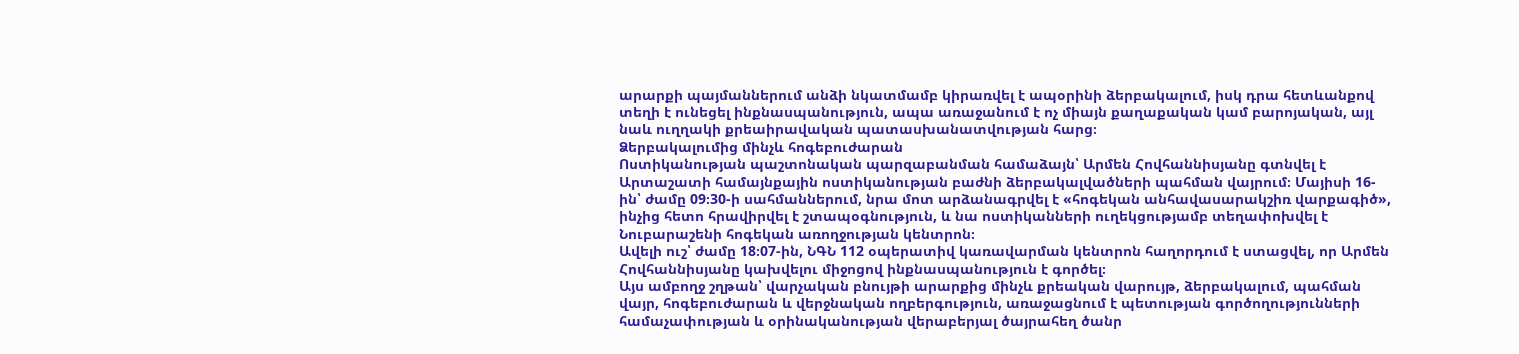արարքի պայմաններում անձի նկատմամբ կիրառվել է ապօրինի ձերբակալում, իսկ դրա հետևանքով տեղի է ունեցել ինքնասպանություն, ապա առաջանում է ոչ միայն քաղաքական կամ բարոյական, այլ նաև ուղղակի քրեաիրավական պատասխանատվության հարց։
Ձերբակալումից մինչև հոգեբուժարան
Ոստիկանության պաշտոնական պարզաբանման համաձայն՝ Արմեն Հովհաննիսյանը գտնվել է Արտաշատի համայնքային ոստիկանության բաժնի ձերբակալվածների պահման վայրում։ Մայիսի 16-ին՝ ժամը 09։30-ի սահմաններում, նրա մոտ արձանագրվել է «հոգեկան անհավասարակշիռ վարքագիծ», ինչից հետո հրավիրվել է շտապօգնություն, և նա ոստիկանների ուղեկցությամբ տեղափոխվել է Նուբարաշենի հոգեկան առողջության կենտրոն։
Ավելի ուշ՝ ժամը 18։07-ին, ՆԳՆ 112 օպերատիվ կառավարման կենտրոն հաղորդում է ստացվել, որ Արմեն Հովհաննիսյանը կախվելու միջոցով ինքնասպանություն է գործել։
Այս ամբողջ շղթան՝ վարչական բնույթի արարքից մինչև քրեական վարույթ, ձերբակալում, պահման վայր, հոգեբուժարան և վերջնական ողբերգություն, առաջացնում է պետության գործողությունների համաչափության և օրինականության վերաբերյալ ծայրահեղ ծանր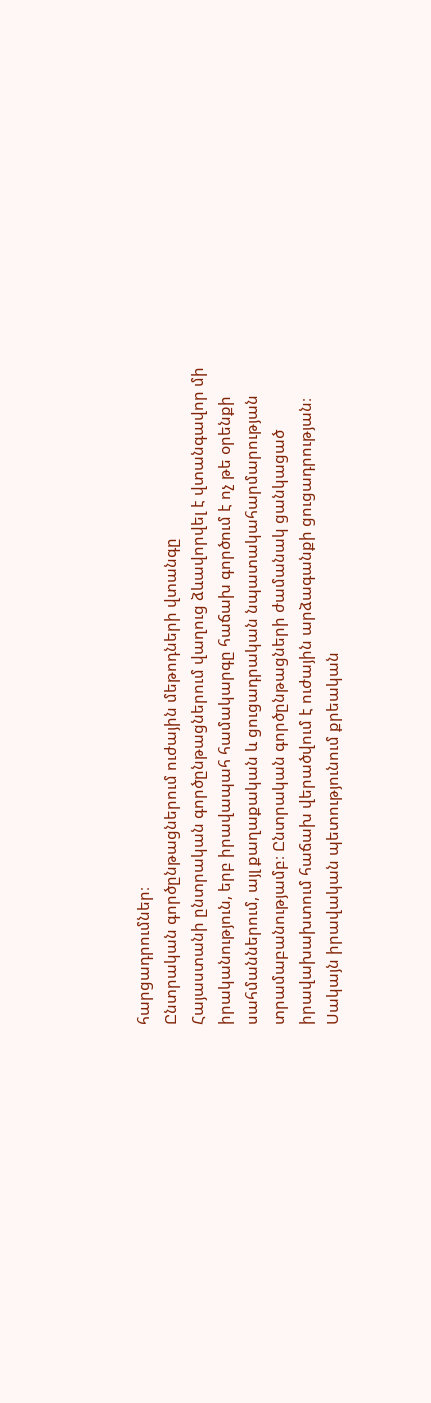հարցադրումներ։
Ընտրական գործընթացներում ուժային մեթոդների վտանգը
Հայաստանի ընտրական գործընթացներում վաղուց ձևավորվել է վտանգավոր մի իրականություն, երբ իրավապահ համակարգը հաճախ գործում է ոչ թե օրենքի սահմաններում, այլ քաղաքական և ցուցադրական նպատակահարմարության տրամաբանությամբ։ Ընտրական գործընթացների ժամանակ ցանկացած իրավախախտում հաճախ վերածվում է ուժային արձագանքի ցուցադրության։
Սակայն իրավական պետությունում քրեական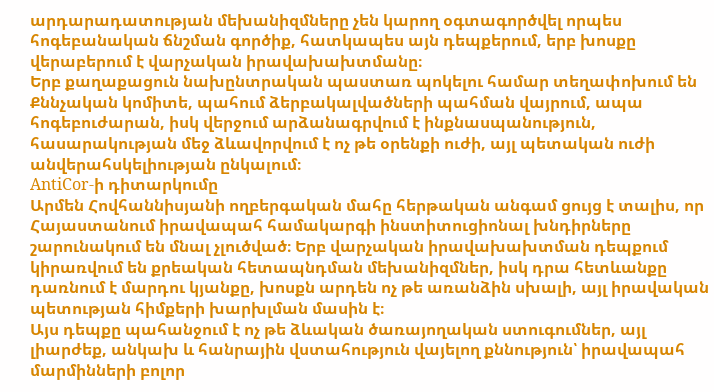արդարադատության մեխանիզմները չեն կարող օգտագործվել որպես հոգեբանական ճնշման գործիք, հատկապես այն դեպքերում, երբ խոսքը վերաբերում է վարչական իրավախախտմանը։
Երբ քաղաքացուն նախընտրական պաստառ պոկելու համար տեղափոխում են Քննչական կոմիտե, պահում ձերբակալվածների պահման վայրում, ապա հոգեբուժարան, իսկ վերջում արձանագրվում է ինքնասպանություն, հասարակության մեջ ձևավորվում է ոչ թե օրենքի ուժի, այլ պետական ուժի անվերահսկելիության ընկալում։
AntiCor-ի դիտարկումը
Արմեն Հովհաննիսյանի ողբերգական մահը հերթական անգամ ցույց է տալիս, որ Հայաստանում իրավապահ համակարգի ինստիտուցիոնալ խնդիրները շարունակում են մնալ չլուծված։ Երբ վարչական իրավախախտման դեպքում կիրառվում են քրեական հետապնդման մեխանիզմներ, իսկ դրա հետևանքը դառնում է մարդու կյանքը, խոսքն արդեն ոչ թե առանձին սխալի, այլ իրավական պետության հիմքերի խարխլման մասին է։
Այս դեպքը պահանջում է ոչ թե ձևական ծառայողական ստուգումներ, այլ լիարժեք, անկախ և հանրային վստահություն վայելող քննություն՝ իրավապահ մարմինների բոլոր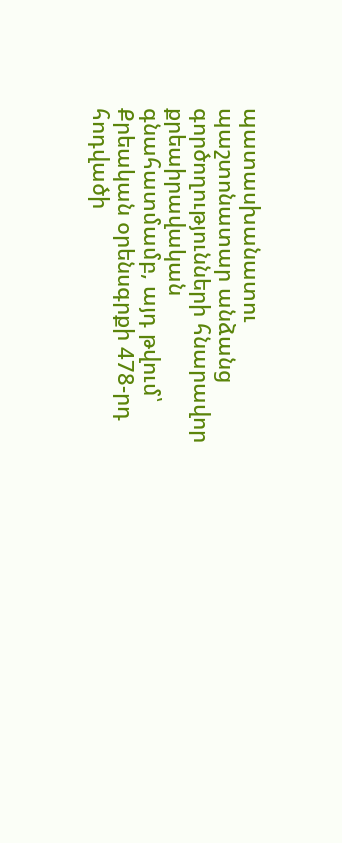պատասխանատու պաշտոնատար անձանց գործողությունների հնարավոր քրեաիրավական գնահատմամբ, այդ թվում՝ Քրեական օրենսգրքի 478-րդ հոդվածի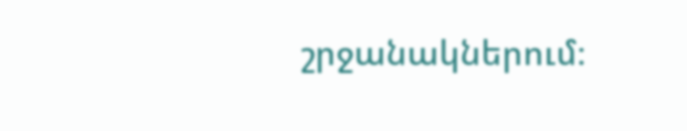շրջանակներում։